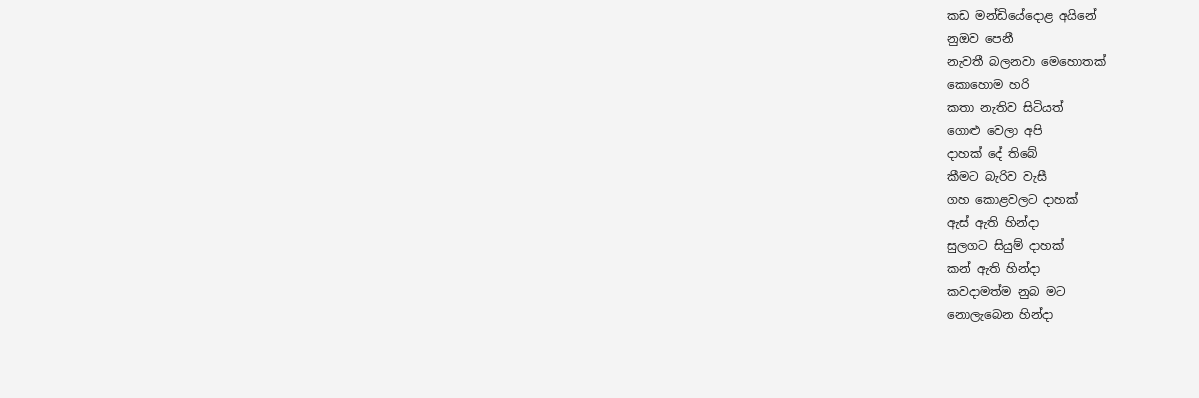කඩ මන්ඩියේදොළ අයිනේ
නුඔව පෙනී
නැවතී බලනවා මෙහොතක්
කොහොම හරි
කතා නැතිව සිටියත්
ගොළු වෙලා අපි
දාහක් දේ තිබේ
කීමට බැරිව වැසී
ගහ කොළවලට දාහක්
ඇස් ඇති හින්දා
සුලගට සියුම් දාහක්
කන් ඇති හින්දා
කවදාමත්ම නුබ මට
නොලැබෙන හින්දා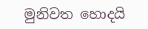මුනිවත හොදයි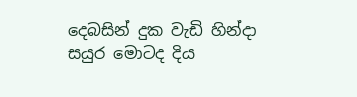දෙබසින් දුක වැඩි හින්දා
සයුර මොටද දිය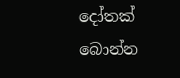දෝතක්
බොන්න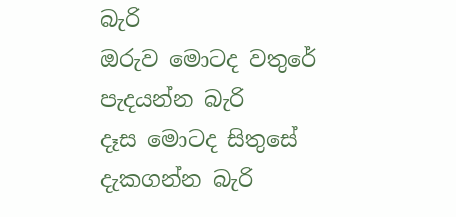බැරි
ඔරුව මොටද වතුරේ
පැදයන්න බැරි
දෑස මොටද සිතුසේ
දැකගන්න බැරි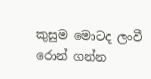කුසුම මොටද ලංවී
රොන් ගන්න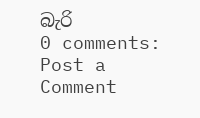බැරි
0 comments:
Post a Comment